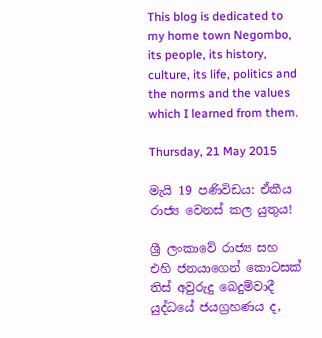This blog is dedicated to my home town Negombo, its people, its history, culture, its life, politics and the norms and the values which I learned from them.

Thursday, 21 May 2015

මැයි 19 පණිවිඩය: ඒකීය රාජ්‍ය වෙනස් කල යුතුය!

ශ්‍රී ලංකාවේ රාජ්‍ය සහ එහි ජනයාගෙන් කොටසක්  තිස් අවුරුදු බෙදුම්වාදී යුද්ධයේ ජයග්‍රහණය ද,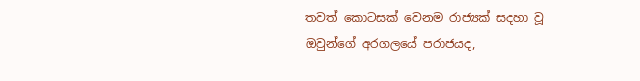තවත් කොටසක් වෙනම රාජ්‍යක් සදහා වූ ඔවුන්ගේ අරගලයේ පරාජයද,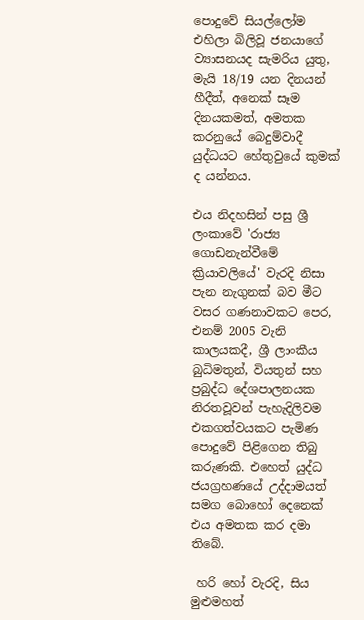පොදුවේ සියල්ලෝම එහිලා බිලිවූ ජනයාගේ  ව්‍යාසනයද සැමරිය යුතු,  මැයි 18/19 යන දිනයන් හීදීත්, අනෙක් සෑම දිනයකමත්, අමතක කරනුයේ බෙදුම්වාදී යුද්ධයට හේතුවුයේ කුමක් ද යන්නය.

එය නිදහසින් පසු ශ්‍රී ලංකාවේ 'රාජ්‍ය ගොඩනැන්වීමේ ක්‍රියාවලියේ' වැරදි නිසා පැන නැගුනක් බව මීට වසර ගණනාවකට පෙර, එනම් 2005 වැනි කාලයකදී, ශ්‍රී ලාංකීය බුධිමතුන්, වියතුන් සහ ප්‍රබුද්ධ දේශපාලනයක නිරතවූවන් පැහැදිලිවම එකගත්වයකට පැමිණ පොදුවේ පිළිගෙන තිබු කරුණකි. එහෙත් යුද්ධ ජයග්‍රහණයේ උද්දාමයත් සමග බොහෝ දෙනෙක් එය අමතක කර දමා  තිබේ.

 හරි හෝ වැරදි, සිය මුළුමහත්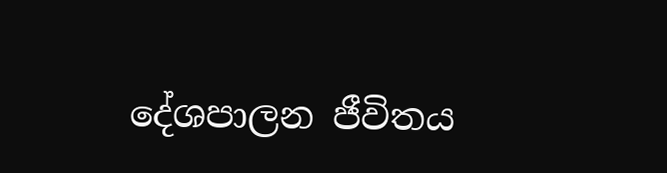දේශපාලන ජීවිතය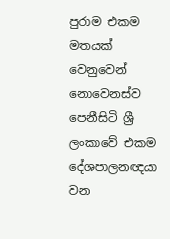පුරාම එකම මතයක් වෙනුවෙන් නොවෙනස්ව පෙනීසිටි ශ්‍රී ලංකාවේ එකම දේශපාලනඥයා වන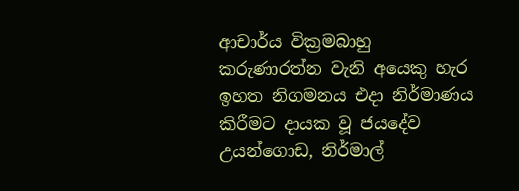ආචාර්ය වික්‍රමබාහු කරුණාරත්න වැනි අයෙකු හැර ඉහත නිගමනය එදා නිර්මාණය කිරීමට දායක වූ ජයදේව උයන්ගොඩ, නිර්මාල්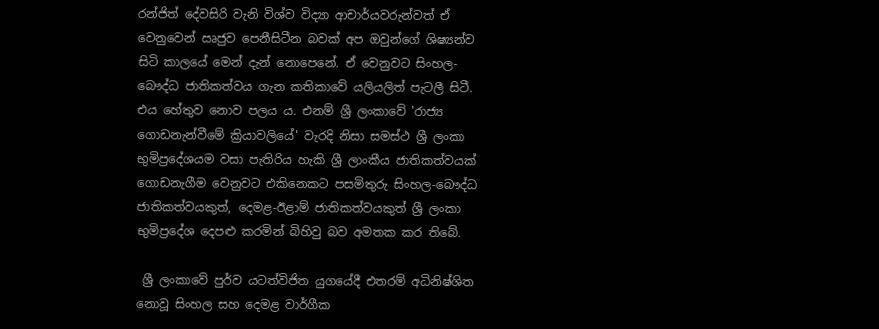රන්ජිත් දේවසිරි වැනි විශ්ව විද්‍යා ආචාර්යවරුන්වත් ඒ වෙනුවෙන් ඍජුව පෙනීසිටීන බවක් අප ඔවුන්ගේ ශිෂ්‍යන්ව සිටි කාලයේ මෙන් දැන් නොපෙනේ. ඒ වෙනුවට සිංහල-බෞද්ධ ජාතිකත්වය ගැන කතිකාවේ යලියලිත් පැටලී සිටී. එය හේතුව නොව පලය ය. එනම් ශ්‍රී ලංකාවේ 'රාජ්‍ය ගොඩනැන්වීමේ ක්‍රියාවලියේ' වැරදි නිසා සමස්ථ ශ්‍රී ලංකා භුමිප්‍රදේශයම වසා පැතිරිය හැකි ශ්‍රී ලාංකීය ජාතිකත්වයක් ගොඩනැගීම වෙනුවට එකිනෙකට පසමිතුරු සිංහල-බෞද්ධ ජාතිකත්වයකුත්, දෙමළ-ඊළාම් ජාතිකත්වයකුත් ශ්‍රී ලංකා භුමිප්‍රදේශ දෙපළු කරමින් බිහිවු බව අමතක කර තිබේ.

 ශ්‍රී ලංකාවේ පුර්ව යටත්විජිත යුගයේදී එතරම් අධිනිෂ්ශිත නොවූ සිංහල සහ දෙමළ වාර්ගීක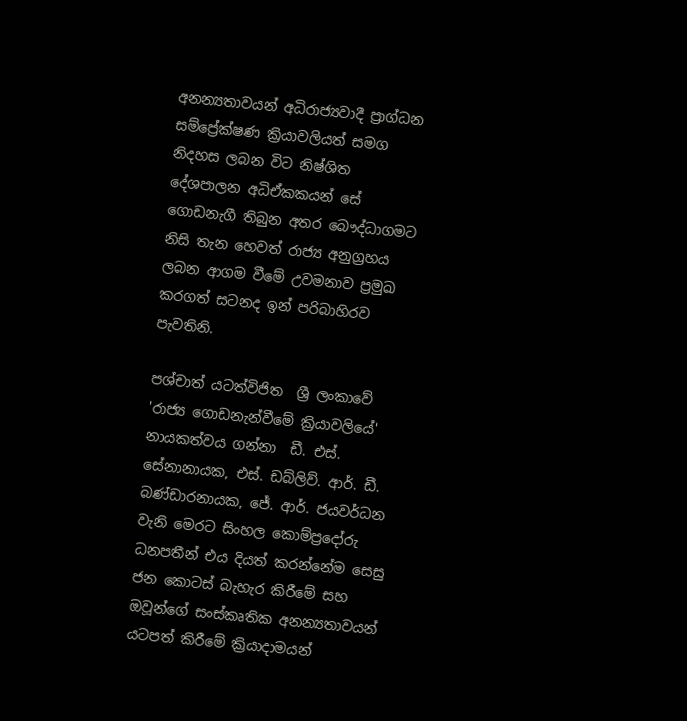අනන්‍යතාවයන් අධිරාජ්‍යවාදී ප්‍රාග්ධන සම්ප්‍රේක්ෂණ ක්‍රියාවලියත් සමග  නිදහස ලබන විට නිෂ්ශිත දේශපාලන අධිඒකකයන් සේ ගොඩනැගී තිබුන අතර බෞද්ධාගමට නිසි තැන හෙවත් රාජ්‍ය අනුග්‍රහය ලබන ආගම වීමේ උවමනාව ප්‍රමුඛ කරගත් සටනද ඉන් පරිබාහිරව පැවතිනි.

පශ්චාත් යටත්විජිත  ශ්‍රී ලංකාවේ 'රාජ්‍ය ගොඩනැන්වීමේ ක්‍රියාවලියේ' නායකත්වය ගන්නා  ඩී. එස්. සේනානායක, එස්. ඩබ්ලිව්. ආර්. ඩී. බණ්ඩාරනායක, ජේ. ආර්. ජයවර්ධන වැනි මෙරට සිංහල කොම්ප්‍රදෝරු ධනපතීන් එය දියත් කරන්නේම සෙසු ජන කොටස් බැහැර කිරීමේ සහ ඔවූන්ගේ සංස්කෘතික අනන්‍යතාවයන්  යටපත් කිරීමේ ක්‍රියාදාමයන්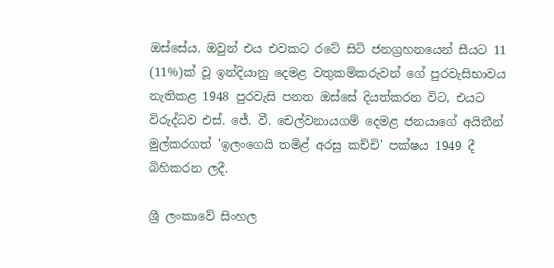ඔස්සේය. ඔවුන් එය එවකට රටේ සිටි ජනග්‍රහනයෙන් සීයට 11 (11%)ක් වූ ඉන්දියානු දෙමළ වතුකම්කරුවන් ගේ පුරවැසිභාවය නැතිකළ 1948 පුරවැසි පනත ඔස්සේ දියත්කරන විට, එයට විරුද්ධව එස්. ජේ. වී. චෙල්වනායගම් දෙමළ ජනයාගේ අයිතීන් මුල්කරගත් 'ඉලංගෙයි තමිළ් අරසු කච්චි' පක්ෂය 1949 දී බිහිකරන ලදී.

ශ්‍රී ලංකාවේ සිංහල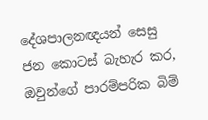දේශපාලනඥයන් සෙසු ජන කොටස් බැහැර කර, ඔවුන්ගේ පාරම්පරික බිම්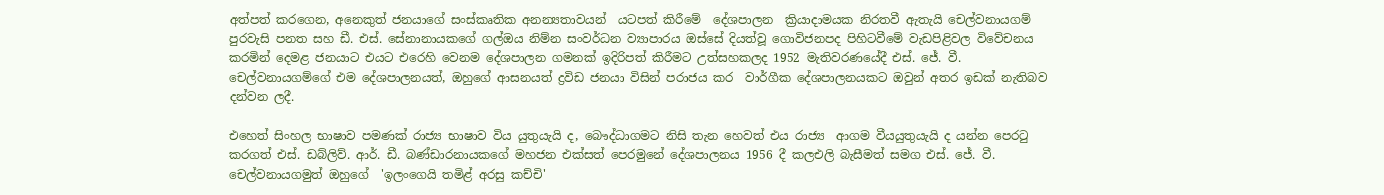අත්පත් කරගෙන, අනෙකුත් ජනයාගේ සංස්කෘතික අනන්‍යතාවයන්  යටපත් කිරීමේ  දේශපාලන  ක්‍රියාදාමයක නිරතවී ඇතැයි චෙල්වනායගම් පුරවැසි පනත සහ ඩී. එස්. සේනානායකගේ ගල්ඔය නිම්න සංවර්ධන ව්‍යාපාරය ඔස්සේ දියත්වූ ගොවිජනපද පිහිටවීමේ වැඩපිළිවල විවේචනය කරමින් දෙමළ ජනයාට එයට එරෙහි වෙනම දේශපාලන ගමනක් ඉදිරිපත් කිරීමට උත්සහකලද 1952 මැතිවරණයේදී එස්. ජේ. වී. චෙල්වනායගම්ගේ එම දේශපාලනයත්, ඔහුගේ ආසනයත් ද්‍රවිඩ ජනයා විසින් පරාජය කර  වාර්ගීක දේශපාලනයකට ඔවුන් අතර ඉඩක් නැතිබව දන්වන ලදී.

එහෙත් සිංහල භාෂාව පමණක් රාජ්‍ය භාෂාව විය යුතුයැයි ද, බෞද්ධාගමට නිසි තැන හෙවත් එය රාජ්‍ය  ආගම වීයයුතුයැයි ද යන්න පෙරටු කරගත් එස්. ඩබ්ලිව්. ආර්. ඩී. බණ්ඩාරනායකගේ මහජන එක්සත් පෙරමුනේ දේශපාලනය 1956 දී කලඑලි බැසීමත් සමග එස්. ජේ. වී. චෙල්වනායගමුත් ඔහුගේ  'ඉලංගෙයි තමිළ් අරසු කච්චි'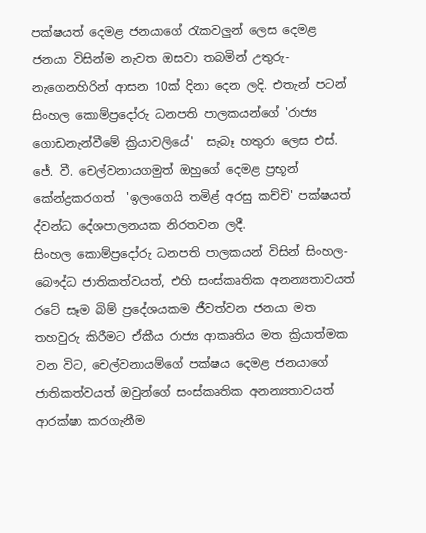පක්ෂයත් දෙමළ ජනයාගේ රැකවලුන් ලෙස දෙමළ ජනයා විසින්ම නැවත ඔසවා තබමින් උතුරු-නැගෙනහිරින් ආසන 10ක් දිනා දෙන ලදි. එතැන් පටන් සිංහල කොම්ප්‍රදෝරු ධනපති පාලකයන්ගේ 'රාජ්‍ය ගොඩනැන්වීමේ ක්‍රියාවලියේ'  සැබෑ හතුරා ලෙස එස්. ජේ. වී. චෙල්වනායගමුත් ඔහුගේ දෙමළ ප්‍රභූන් කේන්ද්‍රකරගත්  'ඉලංගෙයි තමිළ් අරසු කච්චි' පක්ෂයත් ද්වන්ධ දේශපාලනයක නිරතවන ලදී.
සිංහල කොම්ප්‍රදෝරු ධනපති පාලකයන් විසින් සිංහල-බෞද්ධ ජාතිකත්වයත්, එහි සංස්කෘතික අනන්‍යතාවයත් රටේ සෑම බිම් ප්‍රදේශයකම ජීවත්වන ජනයා මත තහවුරු කිරීමට ඒකීය රාජ්‍ය ආකෘතිය මත ක්‍රියාත්මක වන විට, චෙල්වනායම්ගේ පක්ෂය දෙමළ ජනයාගේ ජාතිකත්වයත් ඔවුන්ගේ සංස්කෘතික අනන්‍යතාවයත් ආරක්ෂා කරගැනීම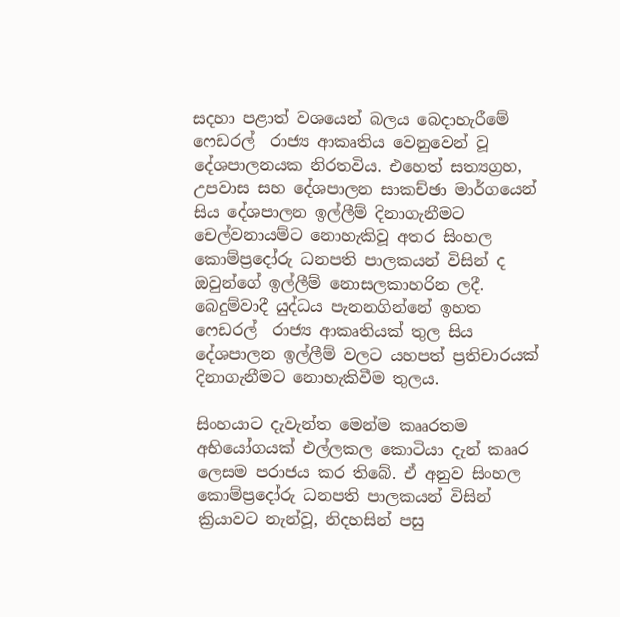සදහා පළාත් වශයෙන් බලය බෙදාහැරීමේ ෆෙඩරල්  රාජ්‍ය ආකෘතිය වෙනුවෙන් වූ දේශපාලනයක නිරතවිය. එහෙත් සත්‍යග්‍රහ, උපවාස සහ දේශපාලන සාකච්ඡා මාර්ගයෙන් සිය දේශපාලන ඉල්ලීම් දිනාගැනීමට චෙල්වනායම්ට නොහැකිවූ අතර සිංහල කොම්ප්‍රදෝරු ධනපති පාලකයන් විසින් ද ඔවුන්ගේ ඉල්ලීම් නොසලකාහරින ලදී. බෙදුම්වාදී යුද්ධය පැනනගින්නේ ඉහත ෆෙඩරල්  රාජ්‍ය ආකෘතියක් තුල සිය දේශපාලන ඉල්ලීම් වලට යහපත් ප්‍රතිචාරයක් දිනාගැනීමට නොහැකිවීම තුලය.

සිංහයාට දැවැන්ත මෙන්ම කෲරතම අභියෝගයක් එල්ලකල කොටියා දැන් කෲර ලෙසම පරාජය කර තිබේ. ඒ අනුව සිංහල කොම්ප්‍රදෝරු ධනපති පාලකයන් විසින් ක්‍රියාවට නැන්වූ, නිදහසින් පසු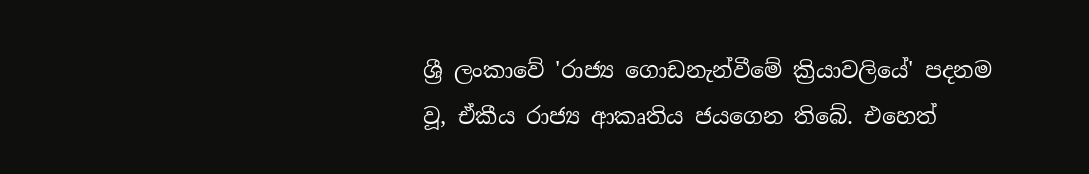ශ්‍රී ලංකාවේ 'රාජ්‍ය ගොඩනැන්වීමේ ක්‍රියාවලියේ' පදනම වූ, ඒකීය රාජ්‍ය ආකෘතිය ජයගෙන තිබේ. එහෙත්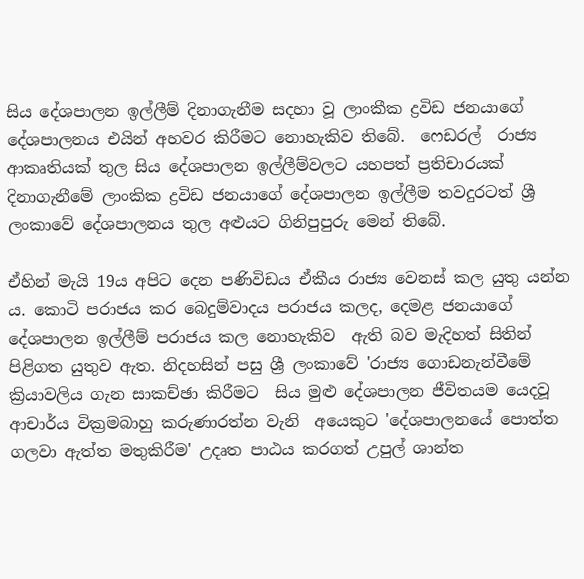සිය දේශපාලන ඉල්ලීම් දිනාගැනීම සදහා වූ ලාංකීක ද්‍රවිඩ ජනයාගේ දේශපාලනය එයින් අහවර කිරීමට නොහැකිව තිබේ.  ෆෙඩරල්  රාජ්‍ය ආකෘතියක් තුල සිය දේශපාලන ඉල්ලීම්වලට යහපත් ප්‍රතිචාරයක් දිනාගැනීමේ ලාංකික ද්‍රවිඩ ජනයාගේ දේශපාලන ඉල්ලීම තවදුරටත් ශ්‍රී ලංකාවේ දේශපාලනය තුල අළුයට ගිනිපුපුරු මෙන් තිබේ.

ඒහින් මැයි 19ය අපිට දෙන පණිවිඩය ඒකීය රාජ්‍ය වෙනස් කල යුතු යන්න ය. කොටි පරාජය කර බෙදුම්වාදය පරාජය කලද, දෙමළ ජනයාගේ දේශපාලන ඉල්ලීම් පරාජය කල නොහැකිව  ඇති බව මැදිහත් සිතින් පිළිගත යුතුව ඇත. නිදහසින් පසු ශ්‍රී ලංකාවේ 'රාජ්‍ය ගොඩනැන්වීමේ ක්‍රියාවලිය ගැන සාකච්ඡා කිරීමට  සිය මුළු දේශපාලන ජීවිතයම යෙදවූ ආචාර්ය වික්‍රමබාහු කරුණාරත්න වැනි  අයෙකුට 'දේශපාලනයේ පොත්ත ගලවා ඇත්ත මතුකිරීම' උදෘත පාඨය කරගත් උපුල් ශාන්ත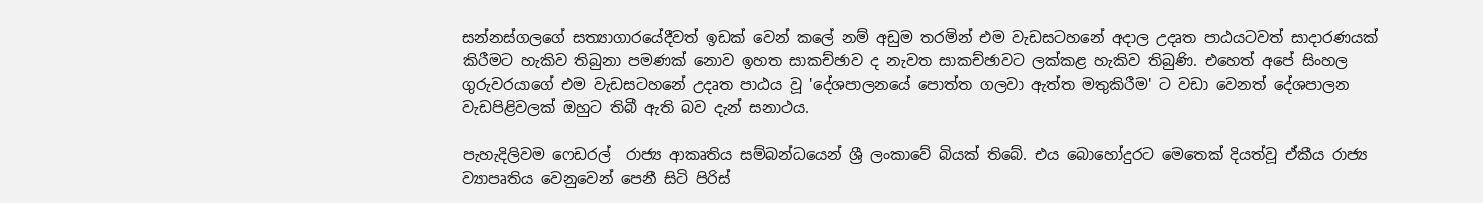සන්නස්ගලගේ සත්‍යාගාරයේදීවත් ඉඩක් වෙන් කලේ නම් අඩුම තරමින් එම වැඩසටහනේ අදාල උදෘත පාඨයටවත් සාදාරණයක් කිරීමට හැකිව තිබුනා පමණක් නොව ඉහත සාකච්ඡාව ද නැවත සාකච්ඡාවට ලක්කළ හැකිව තිබුණි. එහෙත් අපේ සිංහල ගුරුවරයාගේ එම වැඩසටහනේ උදෘත පාඨය වූ 'දේශපාලනයේ පොත්ත ගලවා ඇත්ත මතුකිරීම' ට වඩා වෙනත් දේශපාලන වැඩපිළිවලක් ඔහුට තිබී ඇති බව දැන් සනාථය.

පැහැදිලිවම ෆෙඩරල්  රාජ්‍ය ආකෘතිය සම්බන්ධයෙන් ශ්‍රී ලංකාවේ බියක් තිබේ. එය බොහෝදුරට මෙතෙක් දියත්වූ ඒකීය රාජ්‍ය ව්‍යාපෘතිය වෙනුවෙන් පෙනී සිටි පිරිස්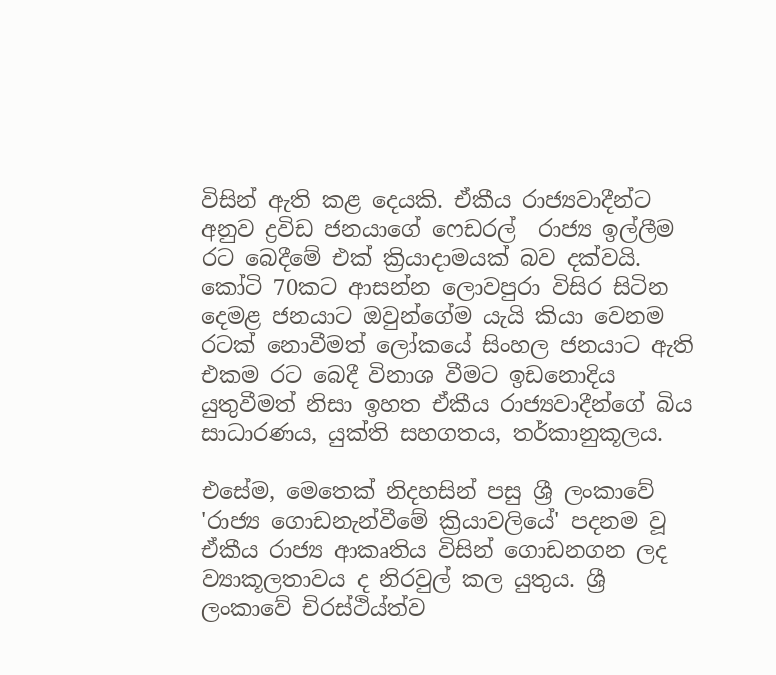විසින් ඇති කළ දෙයකි. ඒකීය රාජ්‍යවාදීන්ට අනුව ද්‍රවිඩ ජනයාගේ ෆෙඩරල්  රාජ්‍ය ඉල්ලීම රට බෙදීමේ එක් ක්‍රියාදාමයක් බව දක්වයි. කෝටි 70කට ආසන්න ලොවපුරා විසිර සිටින දෙමළ ජනයාට ඔවුන්ගේම යැයි කියා වෙනම රටක් නොවීමත් ලෝකයේ සිංහල ජනයාට ඇති එකම රට බෙදී විනාශ වීමට ඉඩනොදිය යුතුවීමත් නිසා ඉහත ඒකීය රාජ්‍යවාදීන්ගේ බිය සාධාරණය, යුක්ති සහගතය, තර්කානුකූලය.

එසේම, මෙතෙක් නිදහසින් පසු ශ්‍රී ලංකාවේ 'රාජ්‍ය ගොඩනැන්වීමේ ක්‍රියාවලියේ' පදනම වූ ඒකීය රාජ්‍ය ආකෘතිය විසින් ගොඩනගන ලද ව්‍යාකූලතාවය ද නිරවුල් කල යුතුය. ශ්‍රී ලංකාවේ චිරස්ථිය්ත්ව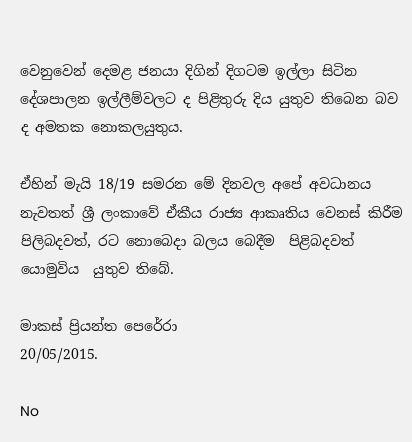වෙනුවෙන් දෙමළ ජනයා දිගින් දිගටම ඉල්ලා සිටින දේශපාලන ඉල්ලීම්වලට ද පිළිතුරු දිය යුතුව තිබෙන බව ද අමතක නොකලයුතුය.

ඒහින් මැයි 18/19 සමරන මේ දිනවල අපේ අවධානය නැවතත් ශ්‍රී ලංකාවේ ඒකීය රාජ්‍ය ආකෘතිය වෙනස් කිරීම පිලිබදවත්, රට නොබෙදා බලය බෙදීම  පිළිබදවත් යොමුවිය  යුතුව තිබේ.

මාකස් ප්‍රියන්ත පෙරේරා
20/05/2015.

No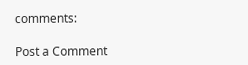comments:

Post a Comment